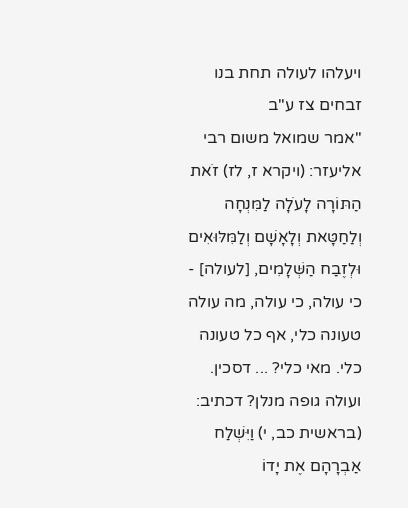ויעלהו לעולה תחת בנו
זבחים צז ע"ב
"אמר שמואל משום רבי אליעזר: (ויקרא ז, לז) זֹאת הַתּוֹרָה לָעֹלָה לַמִּנְחָה וְלַחַטָּאת וְלָאָשָׁם וְלַמִּלּוּאִים וּלְזֶבַח הַשְּׁלָמִים, [לעולה] - כי עולה, כי עולה, מה עולה טעונה כלי, אף כל טעונה כלי. מאי כלי? ... דסכין. ועולה גופה מנלן? דכתיב: (בראשית כב, י) וַיִּשְׁלַח אַבְרָהָם אֶת יָדוֹ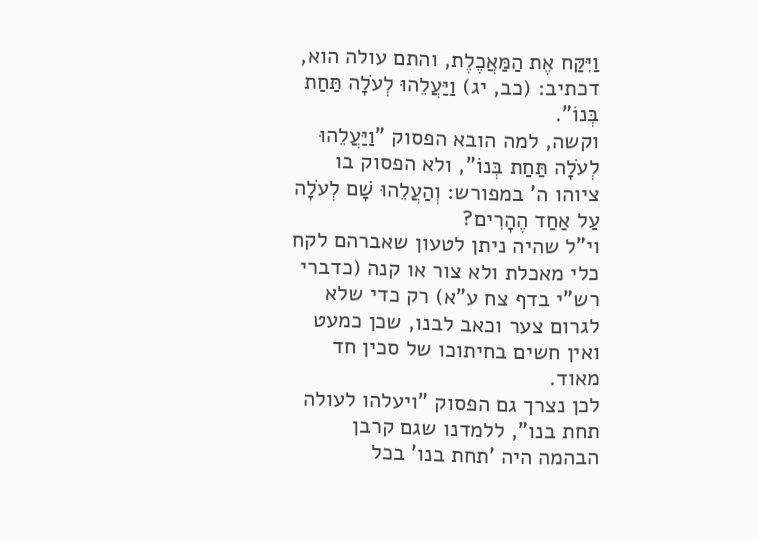וַיִּקַּח אֶת הַמַּאֲכֶלֶת, והתם עולה הוא, דכתיב: (כב, יג) וַיַּעֲלֵהוּ לְעֹלָה תַּחַת בְּנוֹ".
וקשה, למה הובא הפסוק "וַיַּעֲלֵהוּ לְעֹלָה תַּחַת בְּנוֹ", ולא הפסוק בו ציוהו ה' במפורש: וְהַעֲלֵהוּ שָׁם לְעֹלָה עַל אַחַד הֶהָרִים?
וי"ל שהיה ניתן לטעון שאברהם לקח כלי מאכלת ולא צור או קנה (כדברי רש"י בדף צח ע"א) רק כדי שלא לגרום צער וכאב לבנו, שכן כמעט ואין חשים בחיתוכו של סכין חד מאוד.
לכן נצרך גם הפסוק "ויעלהו לעולה תחת בנו", ללמדנו שגם קרבן הבהמה היה 'תחת בנו' בכל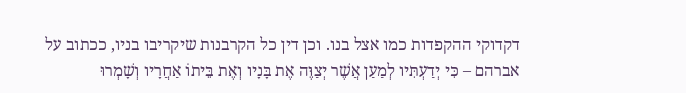דקדוקי ההקפדות כמו אצל בנו. וכן דין כל הקרבנות שיקריבו בניו, ככתוב על אברהם – כִּי יְדַעְתִּיו לְמַעַן אֲשֶׁר יְצַוֶּה אֶת בָּנָיו וְאֶת בֵּיתוֹ אַחֲרָיו וְשָׁמְרוּ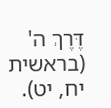דֶּרֶךְ ה' (בראשית יח, יט).